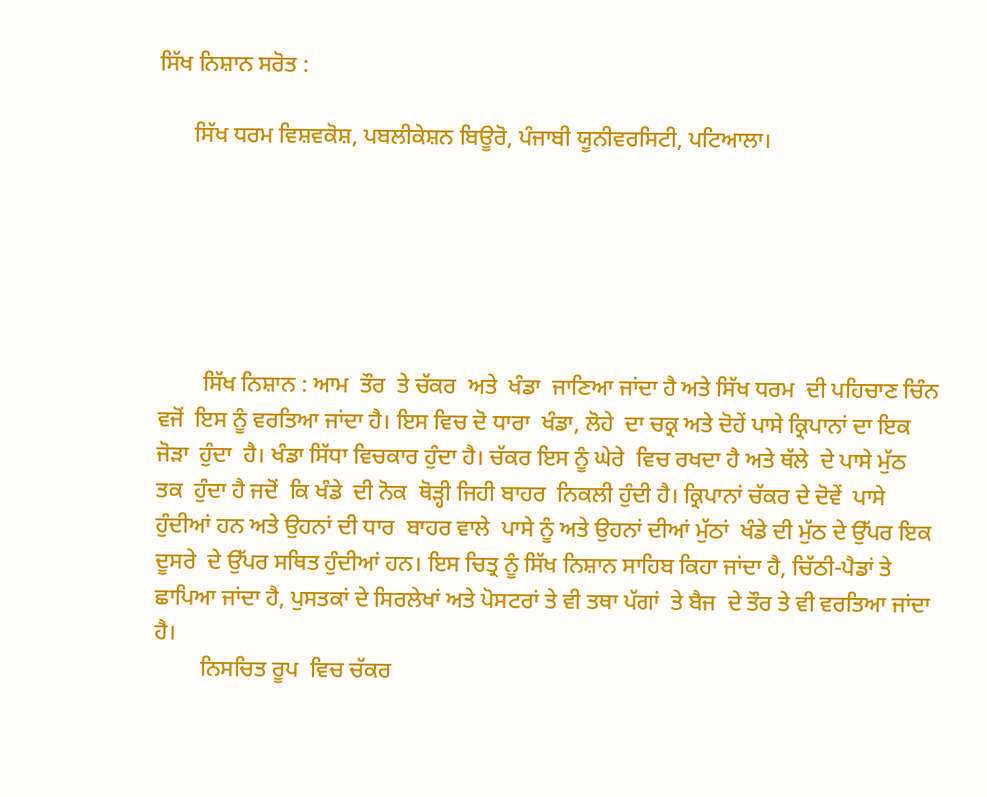ਸਿੱਖ ਨਿਸ਼ਾਨ ਸਰੋਤ :

      ਸਿੱਖ ਧਰਮ ਵਿਸ਼ਵਕੋਸ਼, ਪਬਲੀਕੇਸ਼ਨ ਬਿਊਰੋ, ਪੰਜਾਬੀ ਯੂਨੀਵਰਸਿਟੀ, ਪਟਿਆਲਾ।






        ਸਿੱਖ ਨਿਸ਼ਾਨ : ਆਮ  ਤੌਰ  ਤੇ ਚੱਕਰ  ਅਤੇ  ਖੰਡਾ  ਜਾਣਿਆ ਜਾਂਦਾ ਹੈ ਅਤੇ ਸਿੱਖ ਧਰਮ  ਦੀ ਪਹਿਚਾਣ ਚਿੰਨ ਵਜੋਂ  ਇਸ ਨੂੰ ਵਰਤਿਆ ਜਾਂਦਾ ਹੈ। ਇਸ ਵਿਚ ਦੋ ਧਾਰਾ  ਖੰਡਾ, ਲੋਹੇ  ਦਾ ਚਕ੍ਰ ਅਤੇ ਦੋਹੇਂ ਪਾਸੇ ਕ੍ਰਿਪਾਨਾਂ ਦਾ ਇਕ ਜੋੜਾ  ਹੁੰਦਾ  ਹੈ। ਖੰਡਾ ਸਿੱਧਾ ਵਿਚਕਾਰ ਹੁੰਦਾ ਹੈ। ਚੱਕਰ ਇਸ ਨੂੰ ਘੇਰੇ  ਵਿਚ ਰਖਦਾ ਹੈ ਅਤੇ ਥੱਲੇ  ਦੇ ਪਾਸੇ ਮੁੱਠ  ਤਕ  ਹੁੰਦਾ ਹੈ ਜਦੋਂ  ਕਿ ਖੰਡੇ  ਦੀ ਨੋਕ  ਥੋੜ੍ਹੀ ਜਿਹੀ ਬਾਹਰ  ਨਿਕਲੀ ਹੁੰਦੀ ਹੈ। ਕ੍ਰਿਪਾਨਾਂ ਚੱਕਰ ਦੇ ਦੋਵੇਂ  ਪਾਸੇ ਹੁੰਦੀਆਂ ਹਨ ਅਤੇ ਉਹਨਾਂ ਦੀ ਧਾਰ  ਬਾਹਰ ਵਾਲੇ  ਪਾਸੇ ਨੂੰ ਅਤੇ ਉਹਨਾਂ ਦੀਆਂ ਮੁੱਠਾਂ  ਖੰਡੇ ਦੀ ਮੁੱਠ ਦੇ ਉੱਪਰ ਇਕ ਦੂਸਰੇ  ਦੇ ਉੱਪਰ ਸਥਿਤ ਹੁੰਦੀਆਂ ਹਨ। ਇਸ ਚਿਤ੍ਰ ਨੂੰ ਸਿੱਖ ਨਿਸ਼ਾਨ ਸਾਹਿਬ ਕਿਹਾ ਜਾਂਦਾ ਹੈ, ਚਿੱਠੀ-ਪੈਡਾਂ ਤੇ ਛਾਪਿਆ ਜਾਂਦਾ ਹੈ, ਪੁਸਤਕਾਂ ਦੇ ਸਿਰਲੇਖਾਂ ਅਤੇ ਪੋਸਟਰਾਂ ਤੇ ਵੀ ਤਥਾ ਪੱਗਾਂ  ਤੇ ਬੈਜ  ਦੇ ਤੌਰ ਤੇ ਵੀ ਵਰਤਿਆ ਜਾਂਦਾ ਹੈ।
        ਨਿਸਚਿਤ ਰੂਪ  ਵਿਚ ਚੱਕਰ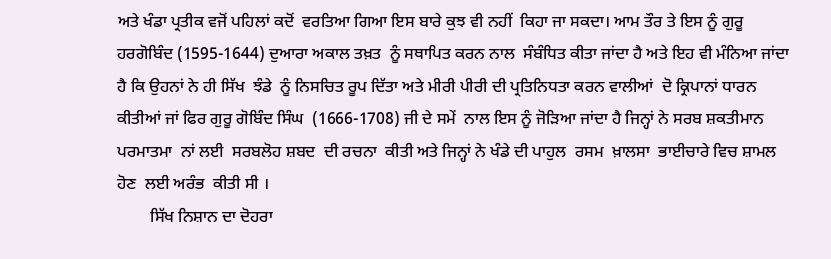ਅਤੇ ਖੰਡਾ ਪ੍ਰਤੀਕ ਵਜੋਂ ਪਹਿਲਾਂ ਕਦੋਂ  ਵਰਤਿਆ ਗਿਆ ਇਸ ਬਾਰੇ ਕੁਝ ਵੀ ਨਹੀਂ  ਕਿਹਾ ਜਾ ਸਕਦਾ। ਆਮ ਤੌਰ ਤੇ ਇਸ ਨੂੰ ਗੁਰੂ  ਹਰਗੋਬਿੰਦ (1595-1644) ਦੁਆਰਾ ਅਕਾਲ ਤਖ਼ਤ  ਨੂੰ ਸਥਾਪਿਤ ਕਰਨ ਨਾਲ  ਸੰਬੰਧਿਤ ਕੀਤਾ ਜਾਂਦਾ ਹੈ ਅਤੇ ਇਹ ਵੀ ਮੰਨਿਆ ਜਾਂਦਾ ਹੈ ਕਿ ਉਹਨਾਂ ਨੇ ਹੀ ਸਿੱਖ  ਝੰਡੇ  ਨੂੰ ਨਿਸਚਿਤ ਰੂਪ ਦਿੱਤਾ ਅਤੇ ਮੀਰੀ ਪੀਰੀ ਦੀ ਪ੍ਰਤਿਨਿਧਤਾ ਕਰਨ ਵਾਲੀਆਂ  ਦੋ ਕ੍ਰਿਪਾਨਾਂ ਧਾਰਨ  ਕੀਤੀਆਂ ਜਾਂ ਫਿਰ ਗੁਰੂ ਗੋਬਿੰਦ ਸਿੰਘ  (1666-1708) ਜੀ ਦੇ ਸਮੇਂ  ਨਾਲ ਇਸ ਨੂੰ ਜੋੜਿਆ ਜਾਂਦਾ ਹੈ ਜਿਨ੍ਹਾਂ ਨੇ ਸਰਬ ਸ਼ਕਤੀਮਾਨ ਪਰਮਾਤਮਾ  ਨਾਂ ਲਈ  ਸਰਬਲੋਹ ਸ਼ਬਦ  ਦੀ ਰਚਨਾ  ਕੀਤੀ ਅਤੇ ਜਿਨ੍ਹਾਂ ਨੇ ਖੰਡੇ ਦੀ ਪਾਹੁਲ  ਰਸਮ  ਖ਼ਾਲਸਾ  ਭਾਈਚਾਰੇ ਵਿਚ ਸ਼ਾਮਲ ਹੋਣ  ਲਈ ਅਰੰਭ  ਕੀਤੀ ਸੀ ।
        ਸਿੱਖ ਨਿਸ਼ਾਨ ਦਾ ਦੋਹਰਾ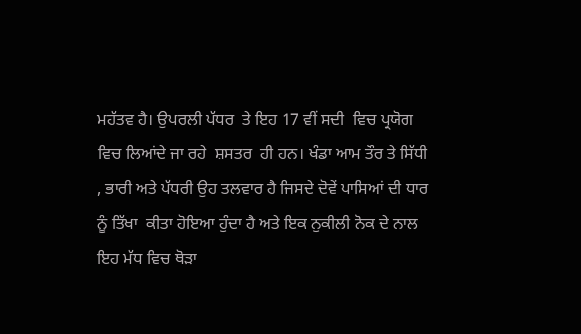ਮਹੱਤਵ ਹੈ। ਉਪਰਲੀ ਪੱਧਰ  ਤੇ ਇਹ 17 ਵੀਂ ਸਦੀ  ਵਿਚ ਪ੍ਰਯੋਗ ਵਿਚ ਲਿਆਂਦੇ ਜਾ ਰਹੇ  ਸ਼ਸਤਰ  ਹੀ ਹਨ। ਖੰਡਾ ਆਮ ਤੌਰ ਤੇ ਸਿੱਧੀ , ਭਾਰੀ ਅਤੇ ਪੱਧਰੀ ਉਹ ਤਲਵਾਰ ਹੈ ਜਿਸਦੇ ਦੋਵੇਂ ਪਾਸਿਆਂ ਦੀ ਧਾਰ ਨੂੰ ਤਿੱਖਾ  ਕੀਤਾ ਹੋਇਆ ਹੁੰਦਾ ਹੈ ਅਤੇ ਇਕ ਨੁਕੀਲੀ ਨੋਕ ਦੇ ਨਾਲ ਇਹ ਮੱਧ ਵਿਚ ਥੋੜਾ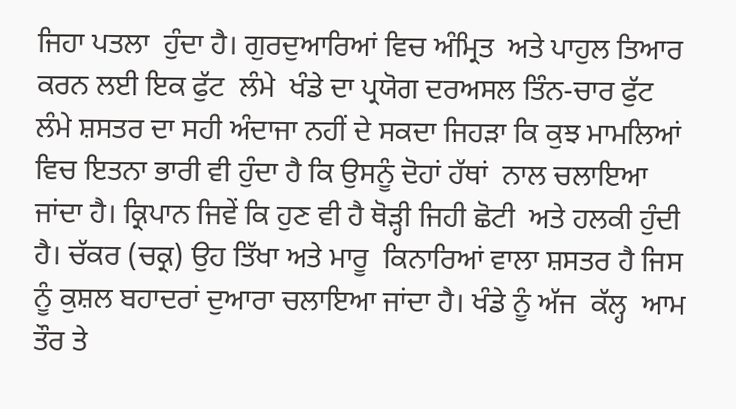ਜਿਹਾ ਪਤਲਾ  ਹੁੰਦਾ ਹੈ। ਗੁਰਦੁਆਰਿਆਂ ਵਿਚ ਅੰਮ੍ਰਿਤ  ਅਤੇ ਪਾਹੁਲ ਤਿਆਰ ਕਰਨ ਲਈ ਇਕ ਫੁੱਟ  ਲੰਮੇ  ਖੰਡੇ ਦਾ ਪ੍ਰਯੋਗ ਦਰਅਸਲ ਤਿੰਨ-ਚਾਰ ਫੁੱਟ ਲੰਮੇ ਸ਼ਸਤਰ ਦਾ ਸਹੀ ਅੰਦਾਜਾ ਨਹੀਂ ਦੇ ਸਕਦਾ ਜਿਹੜਾ ਕਿ ਕੁਝ ਮਾਮਲਿਆਂ ਵਿਚ ਇਤਨਾ ਭਾਰੀ ਵੀ ਹੁੰਦਾ ਹੈ ਕਿ ਉਸਨੂੰ ਦੋਹਾਂ ਹੱਥਾਂ  ਨਾਲ ਚਲਾਇਆ ਜਾਂਦਾ ਹੈ। ਕ੍ਰਿਪਾਨ ਜਿਵੇਂ ਕਿ ਹੁਣ ਵੀ ਹੈ ਥੋੜ੍ਹੀ ਜਿਹੀ ਛੋਟੀ  ਅਤੇ ਹਲਕੀ ਹੁੰਦੀ ਹੈ। ਚੱਕਰ (ਚਕ੍ਰ) ਉਹ ਤਿੱਖਾ ਅਤੇ ਮਾਰੂ  ਕਿਨਾਰਿਆਂ ਵਾਲਾ ਸ਼ਸਤਰ ਹੈ ਜਿਸ ਨੂੰ ਕੁਸ਼ਲ ਬਹਾਦਰਾਂ ਦੁਆਰਾ ਚਲਾਇਆ ਜਾਂਦਾ ਹੈ। ਖੰਡੇ ਨੂੰ ਅੱਜ  ਕੱਲ੍ਹ  ਆਮ ਤੌਰ ਤੇ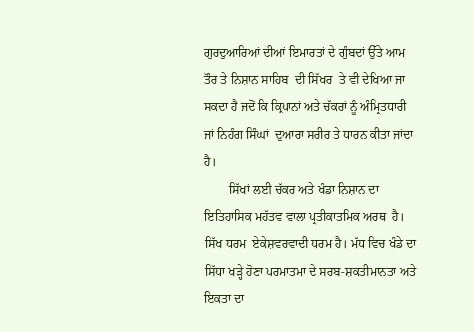ਗੁਰਦੁਆਰਿਆਂ ਦੀਆਂ ਇਮਾਰਤਾਂ ਦੇ ਗੁੰਬਦਾਂ ਉੱਤੇ ਆਮ ਤੌਰ ਤੇ ਨਿਸ਼ਾਨ ਸਾਹਿਬ  ਦੀ ਸਿੱਖਰ  ਤੇ ਵੀ ਦੇਖਿਆ ਜਾ ਸਕਦਾ ਹੈ ਜਦੋਂ ਕਿ ਕ੍ਰਿਪਾਨਾਂ ਅਤੇ ਚੱਕਰਾਂ ਨੂੰ ਅੰਮ੍ਰਿਤਧਾਰੀ  ਜਾਂ ਨਿਹੰਗ ਸਿੰਘਾਂ  ਦੁਆਰਾ ਸਰੀਰ ਤੇ ਧਾਰਨ ਕੀਤਾ ਜਾਂਦਾ ਹੈ।
        ਸਿੱਖਾਂ ਲਈ ਚੱਕਰ ਅਤੇ ਖੰਡਾ ਨਿਸ਼ਾਨ ਦਾ ਇਤਿਹਾਸਿਕ ਮਹੱਤਵ ਵਾਲਾ ਪ੍ਰਤੀਕਾਤਮਿਕ ਅਰਥ  ਹੈ। ਸਿੱਖ ਧਰਮ  ਏਕੇਸ਼ਵਰਵਾਦੀ ਧਰਮ ਹੈ। ਮੱਧ ਵਿਚ ਖੰਡੇ ਦਾ ਸਿੱਧਾ ਖੜ੍ਹੇ ਹੋਣਾ ਪਰਮਾਤਮਾ ਦੇ ਸਰਬ-ਸ਼ਕਤੀਮਾਨਤਾ ਅਤੇ ਇਕਤਾ ਦਾ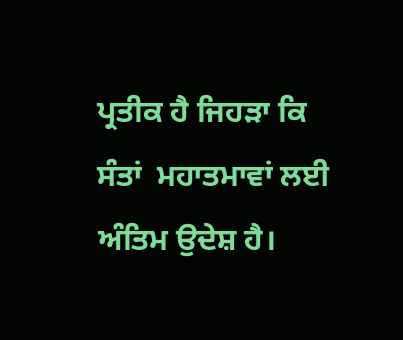ਪ੍ਰਤੀਕ ਹੈ ਜਿਹੜਾ ਕਿ ਸੰਤਾਂ  ਮਹਾਤਮਾਵਾਂ ਲਈ ਅੰਤਿਮ ਉਦੇਸ਼ ਹੈ।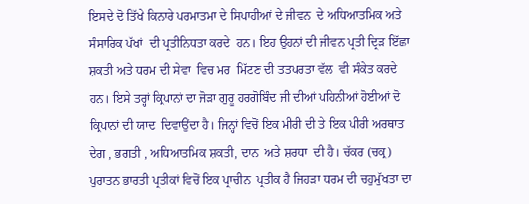ਇਸਦੇ ਦੋ ਤਿੱਖੇ ਕਿਨਾਰੇ ਪਰਮਾਤਮਾ ਦੇ ਸਿਪਾਹੀਆਂ ਦੇ ਜੀਵਨ  ਦੇ ਅਧਿਆਤਮਿਕ ਅਤੇ ਸੰਸਾਰਿਕ ਪੱਖਾਂ  ਦੀ ਪ੍ਰਤੀਨਿਧਤਾ ਕਰਦੇ  ਹਨ। ਇਹ ਉਹਨਾਂ ਦੀ ਜੀਵਨ ਪ੍ਰਤੀ ਦ੍ਰਿੜ ਇੱਛਾ  ਸ਼ਕਤੀ ਅਤੇ ਧਰਮ ਦੀ ਸੇਵਾ  ਵਿਚ ਮਰ  ਮਿੱਟਣ ਦੀ ਤਤਪਰਤਾ ਵੱਲ  ਵੀ ਸੰਕੇਤ ਕਰਦੇ ਹਨ। ਇਸੇ ਤਰ੍ਹਾਂ ਕ੍ਰਿਪਾਨਾਂ ਦਾ ਜੋੜਾ ਗੁਰੂ ਹਰਗੋਬਿੰਦ ਜੀ ਦੀਆਂ ਪਹਿਨੀਆਂ ਹੋਈਆਂ ਦੋ ਕ੍ਰਿਪਾਨਾਂ ਦੀ ਯਾਦ  ਦਿਵਾਉਂਦਾ ਹੈ। ਜਿਨ੍ਹਾਂ ਵਿਚੋਂ ਇਕ ਮੀਰੀ ਦੀ ਤੇ ਇਕ ਪੀਰੀ ਅਰਥਾਤ  ਦੇਗ , ਭਗਤੀ , ਅਧਿਆਤਮਿਕ ਸ਼ਕਤੀ, ਦਾਨ  ਅਤੇ ਸ਼ਰਧਾ  ਦੀ ਹੈ। ਚੱਕਰ (ਚਕ੍ਰ) ਪੁਰਾਤਨ ਭਾਰਤੀ ਪ੍ਰਤੀਕਾਂ ਵਿਚੋਂ ਇਕ ਪ੍ਰਾਚੀਨ  ਪ੍ਰਤੀਕ ਹੈ ਜਿਹੜਾ ਧਰਮ ਦੀ ਚਹੁਮੁੱਖਤਾ ਦਾ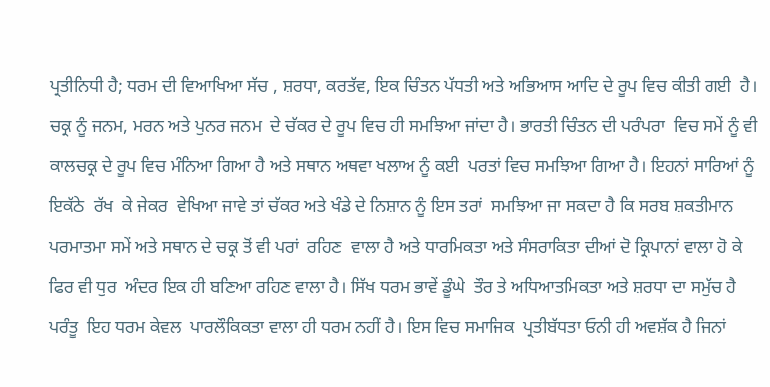ਪ੍ਰਤੀਨਿਧੀ ਹੈ; ਧਰਮ ਦੀ ਵਿਆਖਿਆ ਸੱਚ , ਸ਼ਰਧਾ, ਕਰਤੱਵ, ਇਕ ਚਿੰਤਨ ਪੱਧਤੀ ਅਤੇ ਅਭਿਆਸ ਆਦਿ ਦੇ ਰੂਪ ਵਿਚ ਕੀਤੀ ਗਈ  ਹੈ। ਚਕ੍ਰ ਨੂੰ ਜਨਮ, ਮਰਨ ਅਤੇ ਪੁਨਰ ਜਨਮ  ਦੇ ਚੱਕਰ ਦੇ ਰੂਪ ਵਿਚ ਹੀ ਸਮਝਿਆ ਜਾਂਦਾ ਹੈ। ਭਾਰਤੀ ਚਿੰਤਨ ਦੀ ਪਰੰਪਰਾ  ਵਿਚ ਸਮੇਂ ਨੂੰ ਵੀ ਕਾਲਚਕ੍ਰ ਦੇ ਰੂਪ ਵਿਚ ਮੰਨਿਆ ਗਿਆ ਹੈ ਅਤੇ ਸਥਾਨ ਅਥਵਾ ਖਲਾਅ ਨੂੰ ਕਈ  ਪਰਤਾਂ ਵਿਚ ਸਮਝਿਆ ਗਿਆ ਹੈ। ਇਹਨਾਂ ਸਾਰਿਆਂ ਨੂੰ ਇਕੱਠੇ  ਰੱਖ  ਕੇ ਜੇਕਰ  ਵੇਖਿਆ ਜਾਵੇ ਤਾਂ ਚੱਕਰ ਅਤੇ ਖੰਡੇ ਦੇ ਨਿਸ਼ਾਨ ਨੂੰ ਇਸ ਤਰਾਂ  ਸਮਝਿਆ ਜਾ ਸਕਦਾ ਹੈ ਕਿ ਸਰਬ ਸ਼ਕਤੀਮਾਨ ਪਰਮਾਤਮਾ ਸਮੇਂ ਅਤੇ ਸਥਾਨ ਦੇ ਚਕ੍ਰ ਤੋਂ ਵੀ ਪਰਾਂ  ਰਹਿਣ  ਵਾਲਾ ਹੈ ਅਤੇ ਧਾਰਮਿਕਤਾ ਅਤੇ ਸੰਸਰਾਕਿਤਾ ਦੀਆਂ ਦੋ ਕ੍ਰਿਪਾਨਾਂ ਵਾਲਾ ਹੋ ਕੇ ਫਿਰ ਵੀ ਧੁਰ  ਅੰਦਰ ਇਕ ਹੀ ਬਣਿਆ ਰਹਿਣ ਵਾਲਾ ਹੈ। ਸਿੱਖ ਧਰਮ ਭਾਵੇਂ ਡੂੰਘੇ  ਤੌਰ ਤੇ ਅਧਿਆਤਮਿਕਤਾ ਅਤੇ ਸ਼ਰਧਾ ਦਾ ਸਮੁੱਚ ਹੈ ਪਰੰਤੂ  ਇਹ ਧਰਮ ਕੇਵਲ  ਪਾਰਲੌਕਿਕਤਾ ਵਾਲਾ ਹੀ ਧਰਮ ਨਹੀਂ ਹੈ। ਇਸ ਵਿਚ ਸਮਾਜਿਕ  ਪ੍ਰਤੀਬੱਧਤਾ ਓਨੀ ਹੀ ਅਵਸ਼ੱਕ ਹੈ ਜਿਨਾਂ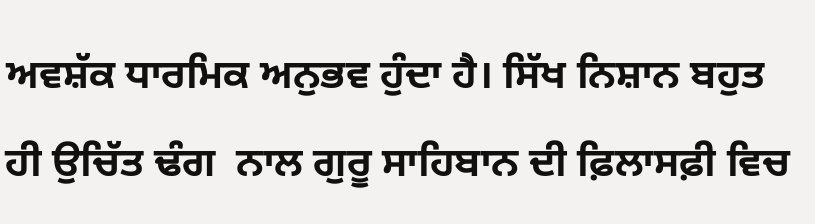ਅਵਸ਼ੱਕ ਧਾਰਮਿਕ ਅਨੁਭਵ ਹੁੰਦਾ ਹੈ। ਸਿੱਖ ਨਿਸ਼ਾਨ ਬਹੁਤ  ਹੀ ਉਚਿੱਤ ਢੰਗ  ਨਾਲ ਗੁਰੂ ਸਾਹਿਬਾਨ ਦੀ ਫ਼ਿਲਾਸਫ਼ੀ ਵਿਚ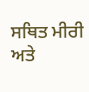ਸਥਿਤ ਮੀਰੀ ਅਤੇ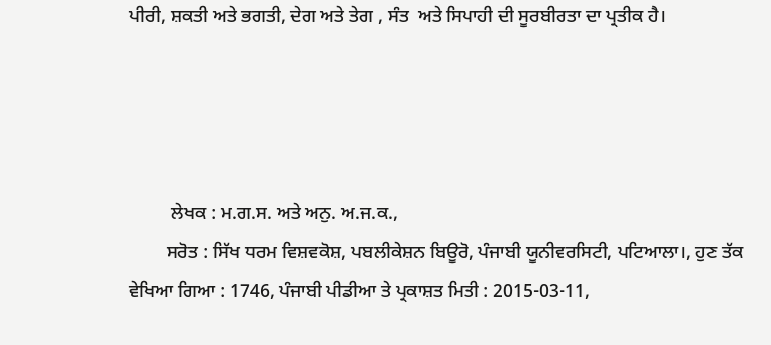ਪੀਰੀ, ਸ਼ਕਤੀ ਅਤੇ ਭਗਤੀ, ਦੇਗ ਅਤੇ ਤੇਗ , ਸੰਤ  ਅਤੇ ਸਿਪਾਹੀ ਦੀ ਸੂਰਬੀਰਤਾ ਦਾ ਪ੍ਰਤੀਕ ਹੈ।




         ਲੇਖਕ : ਮ.ਗ.ਸ. ਅਤੇ ਅਨੁ. ਅ.ਜ.ਕ.,
        ਸਰੋਤ : ਸਿੱਖ ਧਰਮ ਵਿਸ਼ਵਕੋਸ਼, ਪਬਲੀਕੇਸ਼ਨ ਬਿਊਰੋ, ਪੰਜਾਬੀ ਯੂਨੀਵਰਸਿਟੀ, ਪਟਿਆਲਾ।, ਹੁਣ ਤੱਕ ਵੇਖਿਆ ਗਿਆ : 1746, ਪੰਜਾਬੀ ਪੀਡੀਆ ਤੇ ਪ੍ਰਕਾਸ਼ਤ ਮਿਤੀ : 2015-03-11,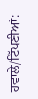ਹਵਾਲੇ/ਟਿੱਪਣੀਆਂ: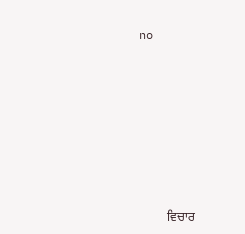no












         ਵਿਚਾਰ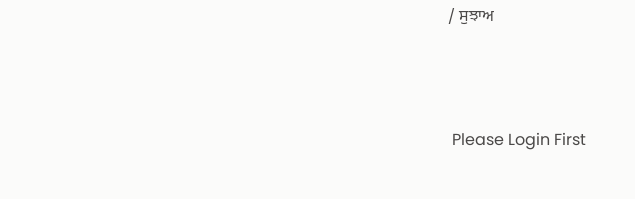/ ਸੁਝਾਅ



 Please Login First